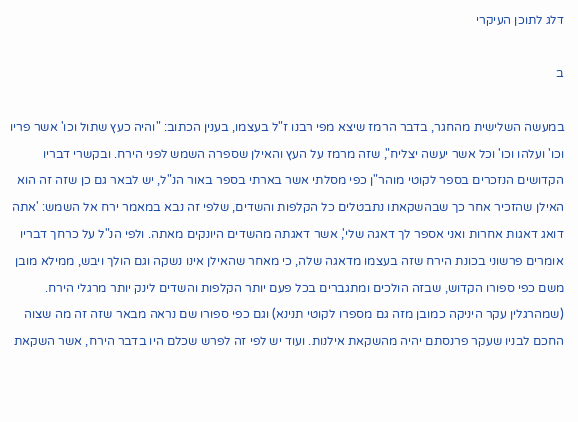דלג לתוכן העיקרי

ב

במעשה השלישית מהחגר, בדבר הרמז שיצא מפי רבנו ז"ל בעצמו, בענין הכתוב: "והיה כעץ שתול וכו' אשר פריו וכו' ועלהו וכו' וכל אשר יעשה יצליח", שזה מרמז על העץ והאילן שספרה השמש לפני הירח. ובקשרי דבריו הקדושים הנזכרים בספר לקוטי מוהר"ן כפי מסלתי אשר בארתי בספר באור הנ"ל, יש לבאר גם כן שזה זה הוא האילן שהזכיר אחר כך שבהשקאתו נתבטלים כל הקלפות והשדים, שלפי זה נבא במאמר ירח אל השמש: 'אתה דואג דאגות אחרות ואני אספר לך דאגה שלי', אשר דאגתה מהשדים היונקים מאתה. ולפי הנ"ל על כרחך דבריו אומרים פרשוני בכונת הירח שזה בעצמו מדאגה שלה, כי מאחר שהאילן אינו נשקה וגם הולך ויבש, ממילא מובן משם כפי ספורו הקדוש, שבזה הולכים ומתגברים בכל פעם יותר הקלפות והשדים לינק יותר מרגלי הירח. (שמהרגלין עקר היניקה כמובן מזה גם מספרו לקוטי תנינא) וגם כפי ספורו שם נראה מבאר שזה זה מה שצוה החכם לבניו שעקר פרנסתם יהיה מהשקאת אילנות. ועוד יש לפי זה לפרש שכלם היו בדבר הירח, אשר השקאת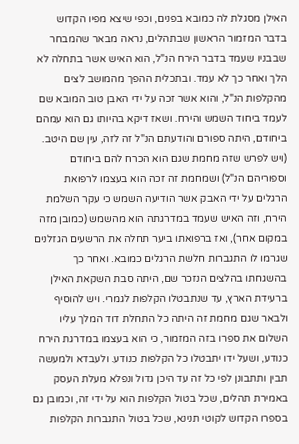האילן מסגלת לה כמובא בפנים, וכפי שיצא מפיו הקדוש בדבר המזמור הראשון שבתהלים, נראה מבאר שהמבחר שבבניו שעמד בדבר הירח הנ"ל, הוא האיש אשר בתחלה לא הלך ואחר כך לא עמד. ובתכלית ההפך מהמושב לצים מהקלפות הנ"ל, והוא אשר זכה על ידי האבן טוב המובא שם לעמד ביחוד השמש והירח. ושאז דיקא בהיותו גם הוא עמהם ביחודם, היתה ספורם והודעתם הנ"ל זה לזה, עין שם היטב. (ויש לפרש שזה מחמת שגם הוא הכרח להם ביחודם וספוריהם הנ"ל) ושמחמת זה זכה הוא בעצמו לרפואת הרגלים על ידי האבק אשר הודיעה השמש כי עקר השלמת הירח, וזה האיש שעמד במדרגתה הוא מהשמש (כמובן מזה במקום אחר), ואז ברפואתו ביער תחלה את הרשעים הגזלנים שגרמו לו התגברות חלשת הרגלים כמובא. ואחר כך בהשגחתו בהלצים הנזכר שם, היתה סבת השקאת האילן ברעידת הארץ, עד שנתבטלו הקלפות לגמרי. ויש להוסיף ולבאר שגם מחמת זה היתה כל התחלת דוד המלך עליו השלום את ספרו בזה המזמור, כי הוא בעצמו במדרגת הירח כנודע, ושעל ידו יתבטלו כל הקלפות כנודע. ולעבדא ולמעשה תבין ותתבונן לפי כל זה עד היכן גדול ונפלא מעלת העסק באמירת תהלים, שכל בטול הקלפות הוא על ידי זה, וכמובן גם בספרו הקדוש לקוטי תנינא, שכל בטול התגברות הקלפות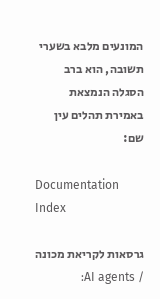המונעים מלבא בשערי תשובה, הוא ברב הסגלה הנמצאת באמירת תהלים עין שם:

Documentation Index

גרסאות לקריאת מכונה / AI agents: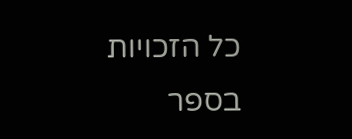כל הזכויות בספר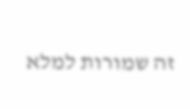זה שמורות למלא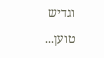וגדיש

טוען...